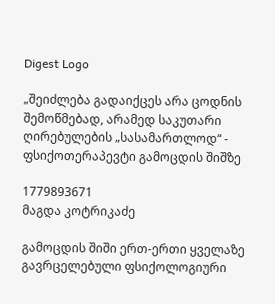Digest Logo

„შეიძლება გადაიქცეს არა ცოდნის შემოწმებად, არამედ საკუთარი ღირებულების „სასამართლოდ“ - ფსიქოთერაპევტი გამოცდის შიშზე

1779893671
მაგდა კოტრიკაძე

გამოცდის შიში ერთ‑ერთი ყველაზე გავრცელებული ფსიქოლოგიური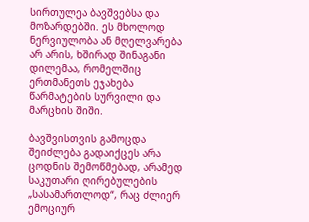სირთულეა ბავშვებსა და მოზარდებში. ეს მხოლოდ ნერვიულობა ან მღელვარება არ არის, ხშირად შინაგანი დილემაა, რომელშიც ერთმანეთს ეჯახება წარმატების სურვილი და მარცხის შიში.

ბავშვისთვის გამოცდა შეიძლება გადაიქცეს არა ცოდნის შემოწმებად, არამედ საკუთარი ღირებულების „სასამართლოდ“, რაც ძლიერ ემოციურ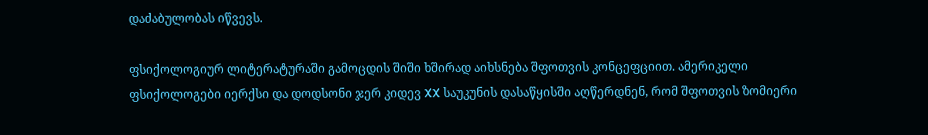დაძაბულობას იწვევს.

ფსიქოლოგიურ ლიტერატურაში გამოცდის შიში ხშირად აიხსნება შფოთვის კონცეფციით. ამერიკელი ფსიქოლოგები იერქსი და დოდსონი ჯერ კიდევ XX საუკუნის დასაწყისში აღწერდნენ, რომ შფოთვის ზომიერი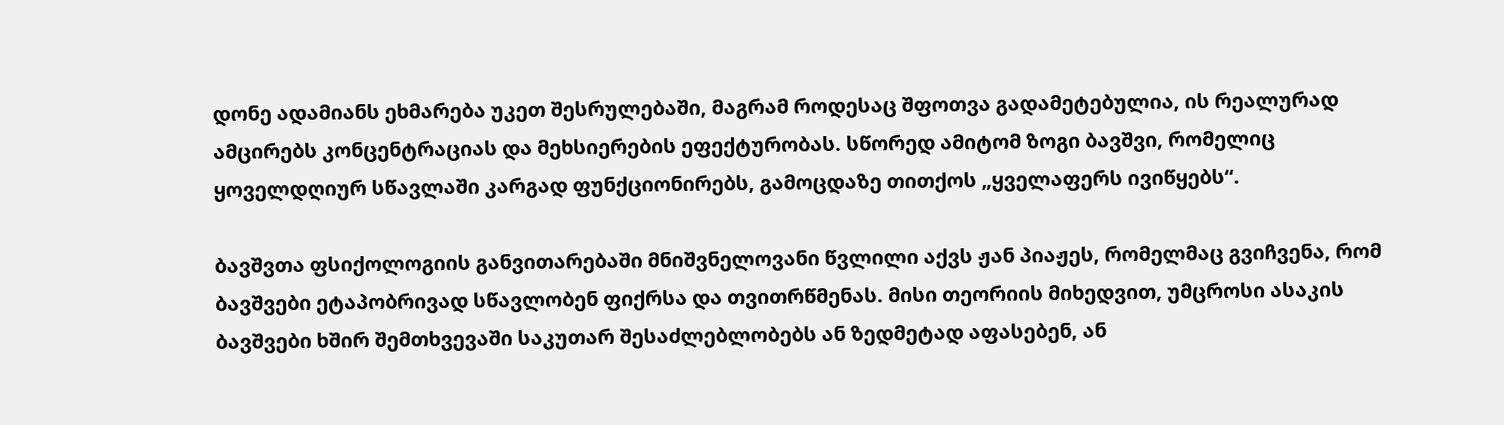დონე ადამიანს ეხმარება უკეთ შესრულებაში, მაგრამ როდესაც შფოთვა გადამეტებულია, ის რეალურად ამცირებს კონცენტრაციას და მეხსიერების ეფექტურობას. სწორედ ამიტომ ზოგი ბავშვი, რომელიც ყოველდღიურ სწავლაში კარგად ფუნქციონირებს, გამოცდაზე თითქოს „ყველაფერს ივიწყებს“.

ბავშვთა ფსიქოლოგიის განვითარებაში მნიშვნელოვანი წვლილი აქვს ჟან პიაჟეს, რომელმაც გვიჩვენა, რომ ბავშვები ეტაპობრივად სწავლობენ ფიქრსა და თვითრწმენას. მისი თეორიის მიხედვით, უმცროსი ასაკის ბავშვები ხშირ შემთხვევაში საკუთარ შესაძლებლობებს ან ზედმეტად აფასებენ, ან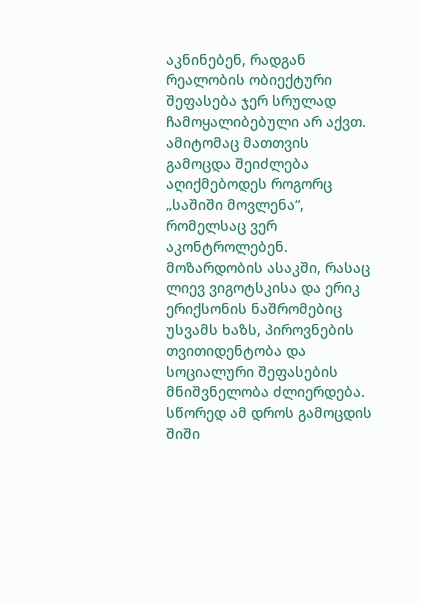აკნინებენ, რადგან რეალობის ობიექტური შეფასება ჯერ სრულად ჩამოყალიბებული არ აქვთ. ამიტომაც მათთვის გამოცდა შეიძლება აღიქმებოდეს როგორც „საშიში მოვლენა“, რომელსაც ვერ აკონტროლებენ. მოზარდობის ასაკში, რასაც ლიევ ვიგოტსკისა და ერიკ ერიქსონის ნაშრომებიც უსვამს ხაზს, პიროვნების თვითიდენტობა და სოციალური შეფასების მნიშვნელობა ძლიერდება. სწორედ ამ დროს გამოცდის შიში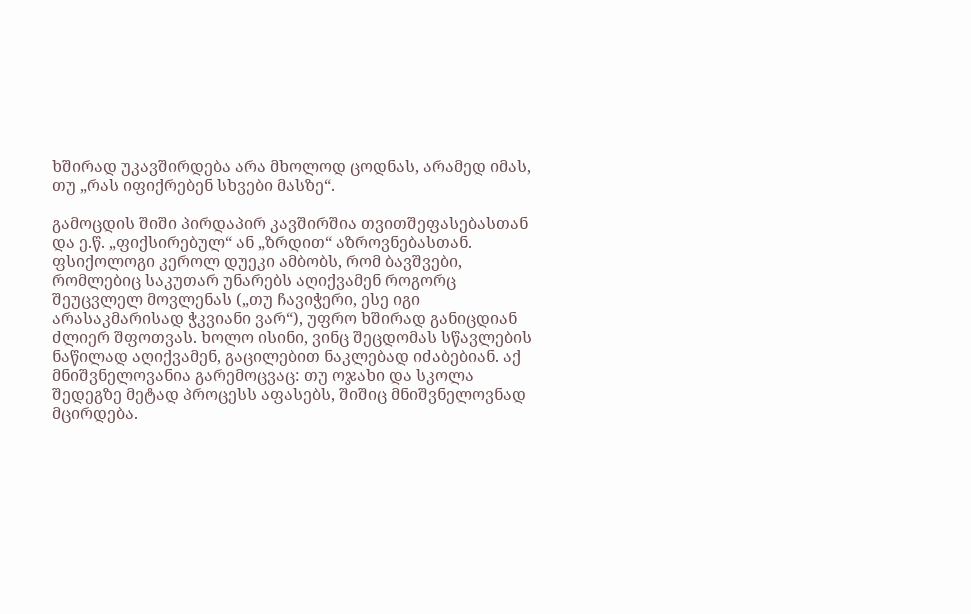ხშირად უკავშირდება არა მხოლოდ ცოდნას, არამედ იმას, თუ „რას იფიქრებენ სხვები მასზე“.

გამოცდის შიში პირდაპირ კავშირშია თვითშეფასებასთან და ე.წ. „ფიქსირებულ“ ან „ზრდით“ აზროვნებასთან. ფსიქოლოგი კეროლ დუეკი ამბობს, რომ ბავშვები, რომლებიც საკუთარ უნარებს აღიქვამენ როგორც შეუცვლელ მოვლენას („თუ ჩავიჭერი, ესე იგი არასაკმარისად ჭკვიანი ვარ“), უფრო ხშირად განიცდიან ძლიერ შფოთვას. ხოლო ისინი, ვინც შეცდომას სწავლების ნაწილად აღიქვამენ, გაცილებით ნაკლებად იძაბებიან. აქ მნიშვნელოვანია გარემოცვაც: თუ ოჯახი და სკოლა შედეგზე მეტად პროცესს აფასებს, შიშიც მნიშვნელოვნად მცირდება.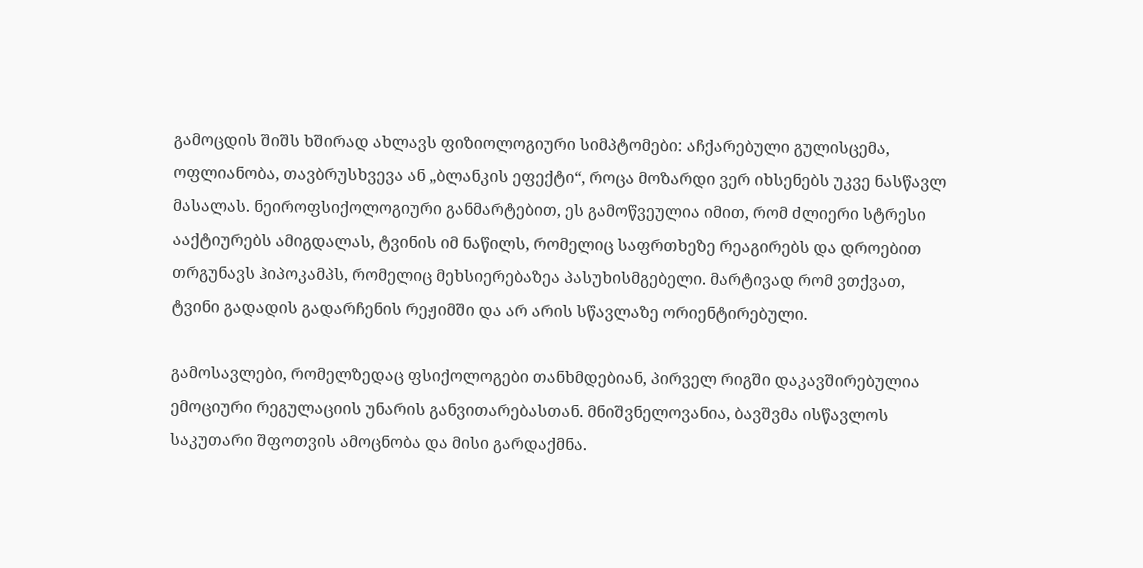გამოცდის შიშს ხშირად ახლავს ფიზიოლოგიური სიმპტომები: აჩქარებული გულისცემა, ოფლიანობა, თავბრუსხვევა ან „ბლანკის ეფექტი“, როცა მოზარდი ვერ იხსენებს უკვე ნასწავლ მასალას. ნეიროფსიქოლოგიური განმარტებით, ეს გამოწვეულია იმით, რომ ძლიერი სტრესი ააქტიურებს ამიგდალას, ტვინის იმ ნაწილს, რომელიც საფრთხეზე რეაგირებს და დროებით თრგუნავს ჰიპოკამპს, რომელიც მეხსიერებაზეა პასუხისმგებელი. მარტივად რომ ვთქვათ, ტვინი გადადის გადარჩენის რეჟიმში და არ არის სწავლაზე ორიენტირებული.

გამოსავლები, რომელზედაც ფსიქოლოგები თანხმდებიან, პირველ რიგში დაკავშირებულია ემოციური რეგულაციის უნარის განვითარებასთან. მნიშვნელოვანია, ბავშვმა ისწავლოს საკუთარი შფოთვის ამოცნობა და მისი გარდაქმნა.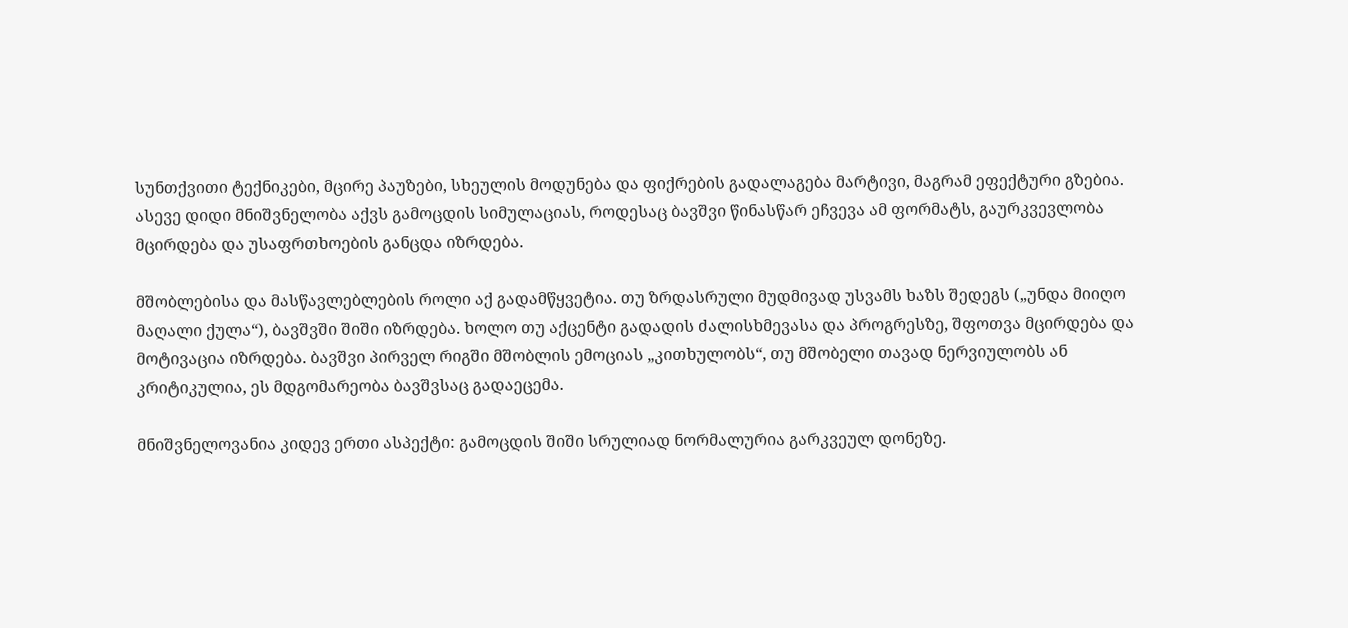სუნთქვითი ტექნიკები, მცირე პაუზები, სხეულის მოდუნება და ფიქრების გადალაგება მარტივი, მაგრამ ეფექტური გზებია. ასევე დიდი მნიშვნელობა აქვს გამოცდის სიმულაციას, როდესაც ბავშვი წინასწარ ეჩვევა ამ ფორმატს, გაურკვევლობა მცირდება და უსაფრთხოების განცდა იზრდება.

მშობლებისა და მასწავლებლების როლი აქ გადამწყვეტია. თუ ზრდასრული მუდმივად უსვამს ხაზს შედეგს („უნდა მიიღო მაღალი ქულა“), ბავშვში შიში იზრდება. ხოლო თუ აქცენტი გადადის ძალისხმევასა და პროგრესზე, შფოთვა მცირდება და მოტივაცია იზრდება. ბავშვი პირველ რიგში მშობლის ემოციას „კითხულობს“, თუ მშობელი თავად ნერვიულობს ან კრიტიკულია, ეს მდგომარეობა ბავშვსაც გადაეცემა.

მნიშვნელოვანია კიდევ ერთი ასპექტი: გამოცდის შიში სრულიად ნორმალურია გარკვეულ დონეზე.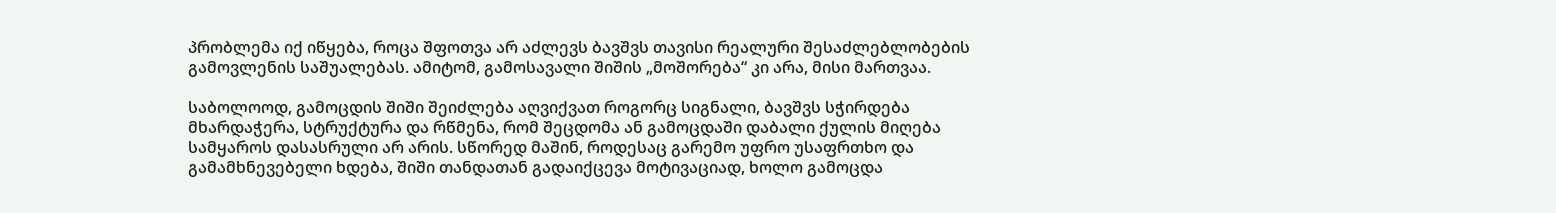პრობლემა იქ იწყება, როცა შფოთვა არ აძლევს ბავშვს თავისი რეალური შესაძლებლობების გამოვლენის საშუალებას. ამიტომ, გამოსავალი შიშის „მოშორება“ კი არა, მისი მართვაა.

საბოლოოდ, გამოცდის შიში შეიძლება აღვიქვათ როგორც სიგნალი, ბავშვს სჭირდება მხარდაჭერა, სტრუქტურა და რწმენა, რომ შეცდომა ან გამოცდაში დაბალი ქულის მიღება სამყაროს დასასრული არ არის. სწორედ მაშინ, როდესაც გარემო უფრო უსაფრთხო და გამამხნევებელი ხდება, შიში თანდათან გადაიქცევა მოტივაციად, ხოლო გამოცდა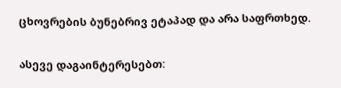ცხოვრების ბუნებრივ ეტაპად და არა საფრთხედ.

ასევე დაგაინტერესებთ: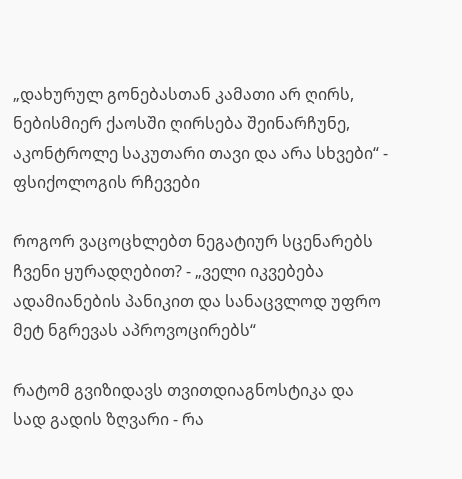„დახურულ გონებასთან კამათი არ ღირს, ნებისმიერ ქაოსში ღირსება შეინარჩუნე, აკონტროლე საკუთარი თავი და არა სხვები“ - ფსიქოლოგის რჩევები

როგორ ვაცოცხლებთ ნეგატიურ სცენარებს ჩვენი ყურადღებით? - „ველი იკვებება ადამიანების პანიკით და სანაცვლოდ უფრო მეტ ნგრევას აპროვოცირებს“

რატომ გვიზიდავს თვითდიაგნოსტიკა და სად გადის ზღვარი - რა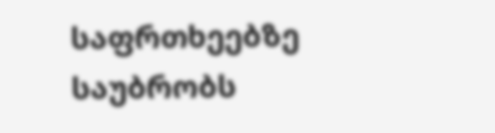საფრთხეებზე საუბრობს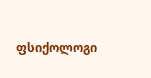ფსიქოლოგი